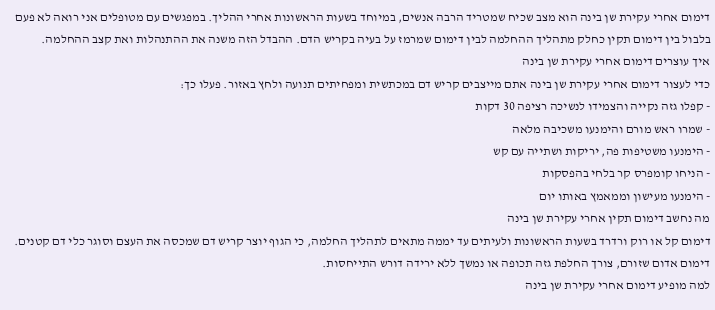דימום אחרי עקירת שן בינה הוא מצב שכיח שמטריד הרבה אנשים, במיוחד בשעות הראשונות אחרי ההליך. במפגשים עם מטופלים אני רואה לא פעם בלבול בין דימום תקין כחלק מתהליך ההחלמה לבין דימום שמרמז על בעיה בקריש הדם. ההבדל הזה משנה את ההתנהלות ואת קצב ההחלמה.
איך עוצרים דימום אחרי עקירת שן בינה
כדי לעצור דימום אחרי עקירת שן בינה אתם מייצבים קריש דם במכתשית ומפחיתים תנועה ולחץ באזור. פעלו כך:
- קפלו גזה נקייה והצמידו לנשיכה רציפה 30 דקות
- שמרו ראש מורם והימנעו משכיבה מלאה
- הימנעו משטיפות פה, יריקות ושתייה עם קש
- הניחו קומפרס קר בלחי בהפסקות
- הימנעו מעישון וממאמץ באותו יום
מה נחשב דימום תקין אחרי עקירת שן בינה
דימום קל או רוק ורדרד בשעות הראשונות ולעיתים עד יממה מתאים לתהליך החלמה, כי הגוף יוצר קריש דם שמכסה את העצם וסוגר כלי דם קטנים. דימום אדום שזורם, צורך החלפת גזה תכופה או נמשך ללא ירידה דורש התייחסות.
למה מופיע דימום אחרי עקירת שן בינה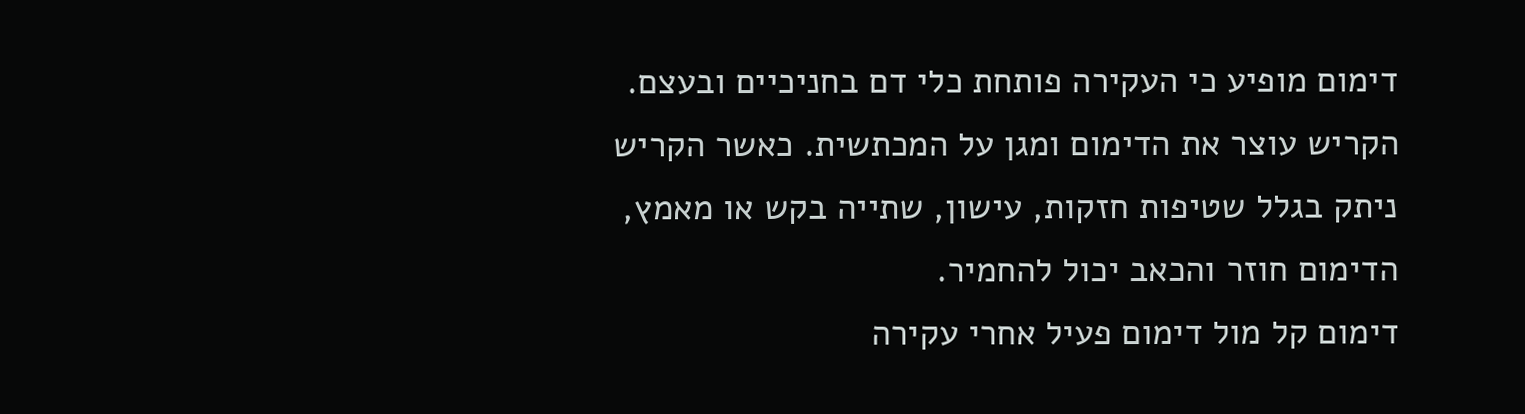דימום מופיע כי העקירה פותחת כלי דם בחניכיים ובעצם. הקריש עוצר את הדימום ומגן על המכתשית. כאשר הקריש ניתק בגלל שטיפות חזקות, עישון, שתייה בקש או מאמץ, הדימום חוזר והכאב יכול להחמיר.
דימום קל מול דימום פעיל אחרי עקירה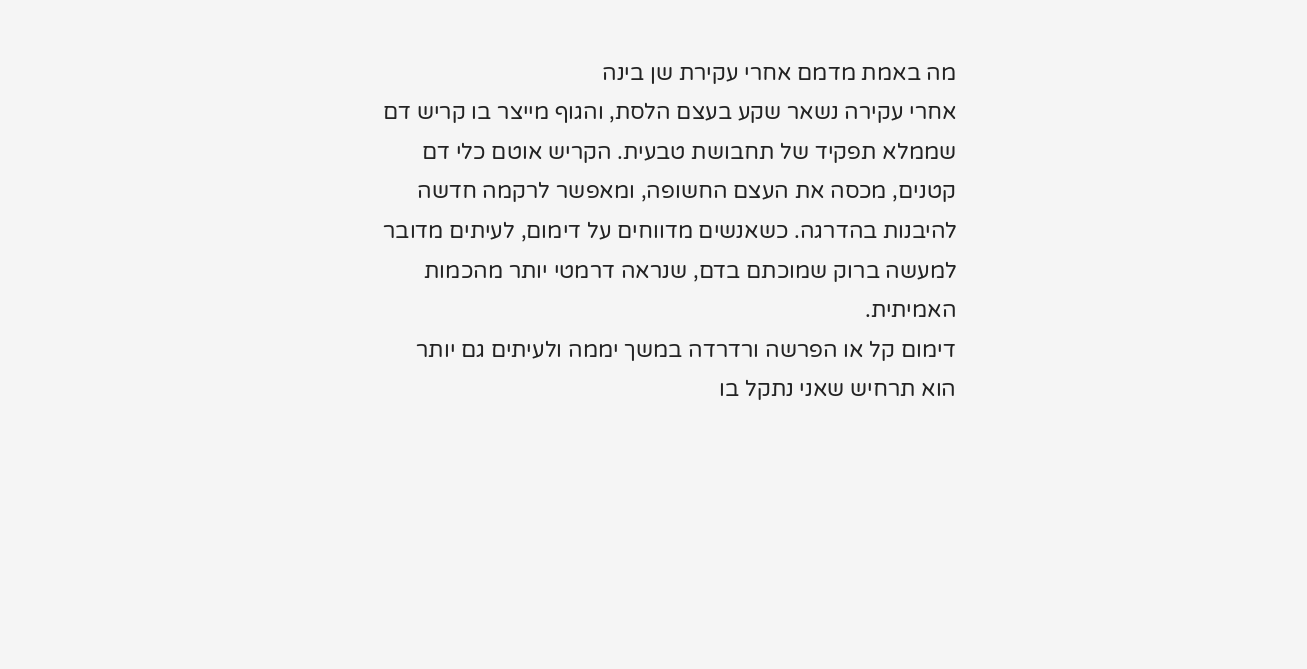מה באמת מדמם אחרי עקירת שן בינה
אחרי עקירה נשאר שקע בעצם הלסת, והגוף מייצר בו קריש דם שממלא תפקיד של תחבושת טבעית. הקריש אוטם כלי דם קטנים, מכסה את העצם החשופה, ומאפשר לרקמה חדשה להיבנות בהדרגה. כשאנשים מדווחים על דימום, לעיתים מדובר למעשה ברוק שמוכתם בדם, שנראה דרמטי יותר מהכמות האמיתית.
דימום קל או הפרשה ורדרדה במשך יממה ולעיתים גם יותר הוא תרחיש שאני נתקל בו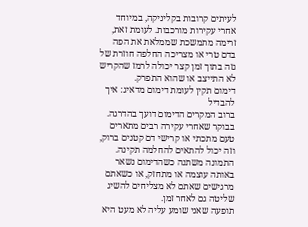לעיתים קרובות בקליניקה, במיוחד אחרי עקירות מורכבות. לעומת זאת, זרימה מתמשכת שממלאת את הפה בדם טרי או מצריכה החלפה חוזרת של גזה בתוך זמן קצר יכולה לרמז שהקריש לא התייצב או שהוא התפרק.
דימום תקין לעומת דימום מדאיג: איך להבדיל
ברוב המקרים הדימום דועך בהדרגה. בבוקר שאחרי עקירה רבים מתארים טעם מתכתי או קרישי דם קטנים ברוק, וזה יכול להתאים להחלמה תקינה. התמונה משתנה כשהדימום נשאר באותה עוצמה או מתחזק, או כשאתם מרגישים שאתם לא מצליחים להשיג שליטה גם לאחר זמן.
תופעה שאני שומע עליה לא מעט היא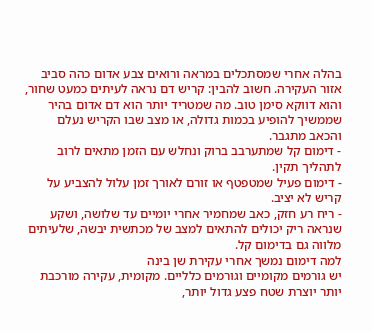בהלה אחרי שמסתכלים במראה ורואים צבע אדום כהה סביב אזור העקירה. חשוב להבין: קריש דם נראה לעיתים כמעט שחור, והוא דווקא סימן טוב. מה שמטריד יותר הוא דם אדום בהיר שממשיך להופיע בכמות גדולה, או מצב שבו הקריש נעלם והכאב מתגבר.
- דימום קל שמתערבב ברוק ונחלש עם הזמן מתאים לרוב לתהליך תקין.
- דימום פעיל שמטפטף או זורם לאורך זמן עלול להצביע על קריש לא יציב.
- ריח רע חזק, כאב שמחמיר אחרי יומיים עד שלושה, ושקע שנראה ריק יכולים להתאים למצב של מכתשית יבשה, שלעיתים מלווה גם בדימום קל.
למה דימום נמשך אחרי עקירת שן בינה
יש גורמים מקומיים וגורמים כלליים. מקומית, עקירה מורכבת יותר יוצרת שטח פצע גדול יותר,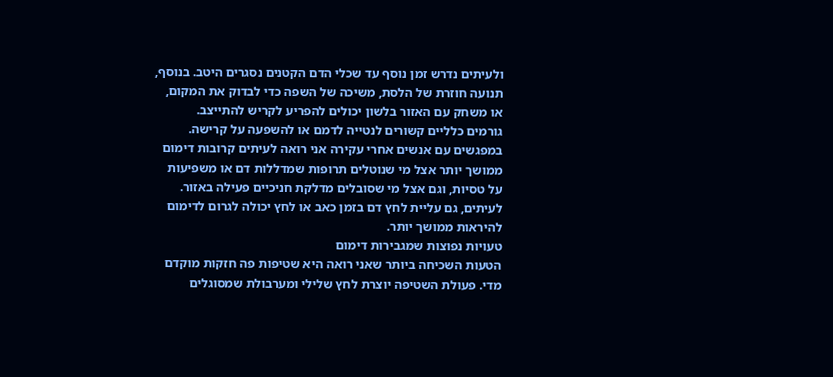ולעיתים נדרש זמן נוסף עד שכלי הדם הקטנים נסגרים היטב. בנוסף, תנועה חוזרת של הלסת, משיכה של השפה כדי לבדוק את המקום, או משחק עם האזור בלשון יכולים להפריע לקריש להתייצב.
גורמים כלליים קשורים לנטייה לדמם או להשפעה על קרישה. במפגשים עם אנשים אחרי עקירה אני רואה לעיתים קרובות דימום ממושך יותר אצל מי שנוטלים תרופות שמדללות דם או משפיעות על טסיות, וגם אצל מי שסובלים מדלקת חניכיים פעילה באזור. לעיתים, גם עליית לחץ דם בזמן כאב או לחץ יכולה לגרום לדימום להיראות ממושך יותר.
טעויות נפוצות שמגבירות דימום
הטעות השכיחה ביותר שאני רואה היא שטיפות פה חזקות מוקדם מדי. פעולת השטיפה יוצרת לחץ שלילי ומערבולת שמסוגלים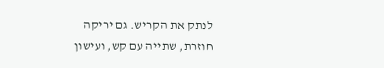לנתק את הקריש. גם יריקה חוזרת, שתייה עם קש, ועישון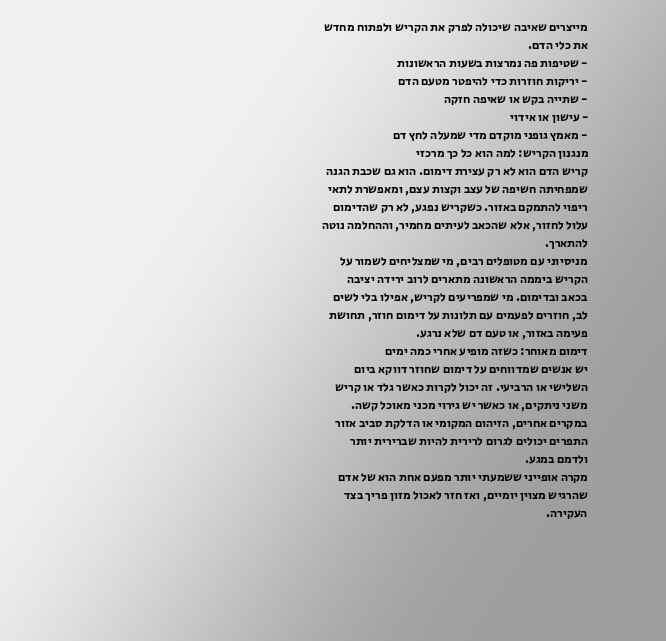מייצרים שאיבה שיכולה לפרק את הקריש ולפתוח מחדש את כלי הדם.
- שטיפות פה נמרצות בשעות הראשונות
- יריקות חוזרות כדי להיפטר מטעם הדם
- שתייה בקש או שאיפה חזקה
- עישון או אידוי
- מאמץ גופני מוקדם מדי שמעלה לחץ דם
מנגנון הקריש: למה הוא כל כך מרכזי
קריש הדם הוא לא רק עצירת דימום. הוא גם שכבת הגנה שמפחיתה חשיפה של עצב וקצות עצם, ומאפשרת לתאי ריפוי להתמקם באזור. כשקריש נפגע, לא רק שהדימום עלול לחזור, אלא שהכאב לעיתים מחמיר, וההחלמה נוטה להתארך.
מניסיוני עם מטופלים רבים, מי שמצליחים לשמור על הקריש ביממה הראשונה מתארים לרוב ירידה יציבה בכאב ובדימום. מי שמפריעים לקריש, אפילו בלי לשים לב, חוזרים לפעמים עם תלונות על דימום חוזר, תחושת פעימה באזור, או טעם דם שלא נרגע.
דימום מאוחר: כשזה מופיע אחרי כמה ימים
יש אנשים שמדווחים על דימום שחוזר דווקא ביום השלישי או הרביעי. זה יכול לקרות כאשר גלד או קריש משני ניתקים, או כאשר יש גירוי מכני מאוכל קשה. במקרים אחרים, הזיהום המקומי או הדלקת סביב אזור התפרים יכולים לגרום לרירית להיות שברירית יותר ולדמם במגע.
מקרה אופייני ששמעתי יותר מפעם אחת הוא של אדם שהרגיש מצוין יומיים, ואז חזר לאכול מזון פריך בצד העקירה.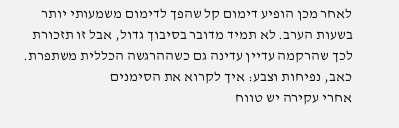לאחר מכן הופיע דימום קל שהפך לדימום משמעותי יותר בשעות הערב. לא תמיד מדובר בסיבוך גדול, אבל זו תזכורת לכך שהרקמה עדיין עדינה גם כשההרגשה הכללית משתפרת.
כאב, נפיחות וצבע: איך לקרוא את הסימנים
אחרי עקירה יש טווח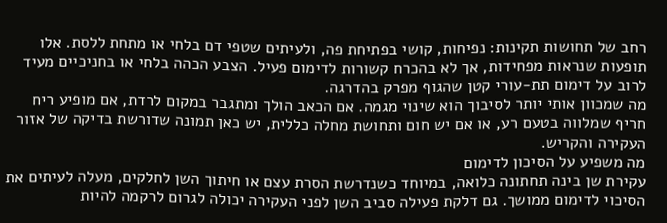רחב של תחושות תקינות: נפיחות, קושי בפתיחת פה, ולעיתים שטפי דם בלחי או מתחת ללסת. אלו תופעות שנראות מפחידות, אך לא בהכרח קשורות לדימום פעיל. הצבע הכהה בלחי או בחניכיים מעיד לרוב על דימום תת-עורי קטן שהגוף מפרק בהדרגה.
מה שמכוון אותי יותר לסיבוך הוא שינוי מגמה. אם הכאב הולך ומתגבר במקום לרדת, אם מופיע ריח חריף שמלווה בטעם רע, או אם יש חום ותחושת מחלה כללית, יש כאן תמונה שדורשת בדיקה של אזור העקירה והקריש.
מה משפיע על הסיכון לדימום
עקירת שן בינה תחתונה כלואה, במיוחד כשנדרשת הסרת עצם או חיתוך השן לחלקים, מעלה לעיתים את הסיכוי לדימום ממושך. גם דלקת פעילה סביב השן לפני העקירה יכולה לגרום לרקמה להיות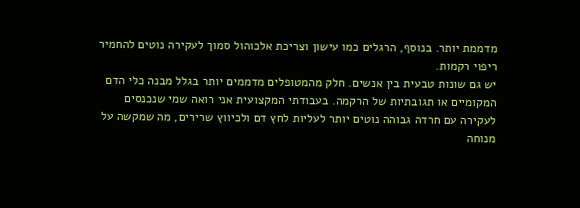מדממת יותר. בנוסף, הרגלים כמו עישון וצריכת אלכוהול סמוך לעקירה נוטים להחמיר ריפוי רקמות.
יש גם שונות טבעית בין אנשים. חלק מהמטופלים מדממים יותר בגלל מבנה כלי הדם המקומיים או תגובתיות של הרקמה. בעבודתי המקצועית אני רואה שמי שנכנסים לעקירה עם חרדה גבוהה נוטים יותר לעליות לחץ דם ולכיווץ שרירים, מה שמקשה על מנוחה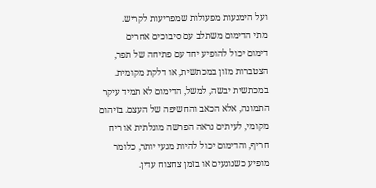ועל הימנעות מפעולות שמפריעות לקריש.
מתי הדימום משתלב עם סיבוכים אחרים
דימום יכול להופיע יחד עם פתיחה של תפר, הצטברות מזון במכתשית, או דלקת מקומית. במכתשית יבשה, למשל, הדימום לא תמיד עיקר התמונה, אלא הכאב והחשיפה של העצם. בזיהום מקומי, לעיתים נראה הפרשה מוגלתית או ריח חריף, והדימום יכול להיות מגעי יותר, כלומר מופיע כשנוגעים או בזמן צחצוח עדין.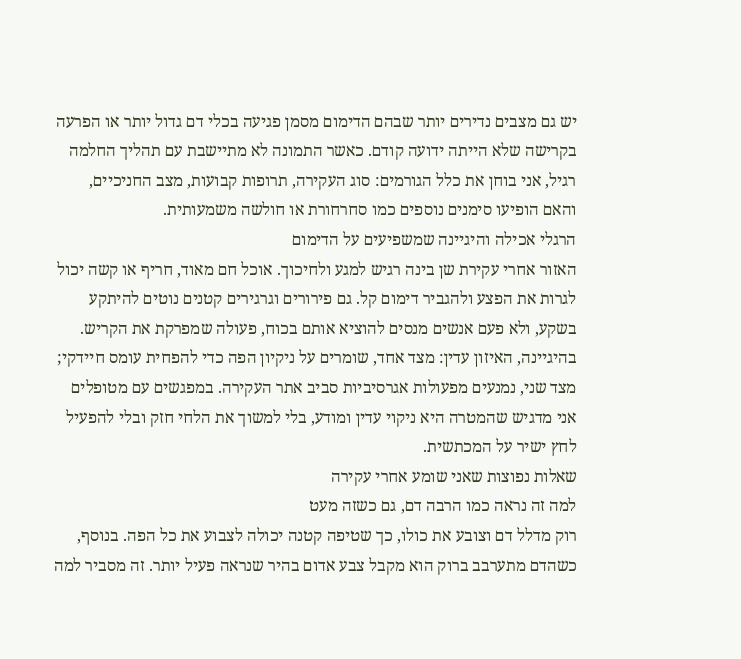יש גם מצבים נדירים יותר שבהם הדימום מסמן פגיעה בכלי דם גדול יותר או הפרעה בקרישה שלא הייתה ידועה קודם. כאשר התמונה לא מתיישבת עם תהליך החלמה רגיל, אני בוחן את כלל הגורמים: סוג העקירה, תרופות קבועות, מצב החניכיים, והאם הופיעו סימנים נוספים כמו סחרחורת או חולשה משמעותית.
הרגלי אכילה והיגיינה שמשפיעים על הדימום
האזור אחרי עקירת שן בינה רגיש למגע ולחיכוך. אוכל חם מאוד, חריף או קשה יכול לגרות את הפצע ולהגביר דימום קל. גם פירורים וגרגירים קטנים נוטים להיתקע בשקע, ולא פעם אנשים מנסים להוציא אותם בכוח, פעולה שמפרקת את הקריש.
בהיגיינה, האיזון עדין: מצד אחד, שומרים על ניקיון הפה כדי להפחית עומס חיידקי; מצד שני, נמנעים מפעולות אגרסיביות סביב אתר העקירה. במפגשים עם מטופלים אני מדגיש שהמטרה היא ניקוי עדין ומודע, בלי למשוך את הלחי חזק ובלי להפעיל לחץ ישיר על המכתשית.
שאלות נפוצות שאני שומע אחרי עקירה
למה זה נראה כמו הרבה דם, גם כשזה מעט
רוק מדלל דם וצובע את כולו, כך שטיפה קטנה יכולה לצבוע את כל הפה. בנוסף, כשהדם מתערבב ברוק הוא מקבל צבע אדום בהיר שנראה פעיל יותר. זה מסביר למה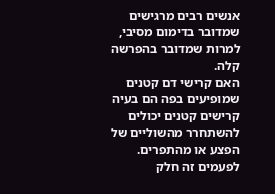אנשים רבים מרגישים שמדובר בדימום מסיבי, למרות שמדובר בהפרשה קלה.
האם קרישי דם קטנים שמופיעים בפה הם בעיה
קרישים קטנים יכולים להשתחרר מהשוליים של הפצע או מהתפרים. לפעמים זה חלק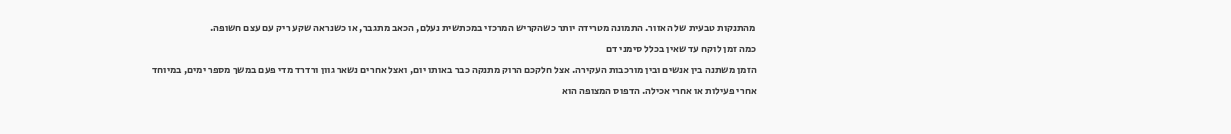מהתנקות טבעית של האזור. התמונה מטרידה יותר כשהקריש המרכזי במכתשית נעלם, הכאב מתגבר, או כשנראה שקע ריק עם עצם חשופה.
כמה זמן לוקח עד שאין בכלל סימני דם
הזמן משתנה בין אנשים ובין מורכבות העקירה. אצל חלקכם הרוק מתנקה כבר באותו יום, ואצל אחרים נשאר גוון ורדרד מדי פעם במשך מספר ימים, במיוחד אחרי פעילות או אחרי אכילה. הדפוס המצופה הוא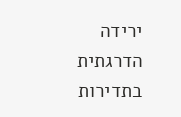ירידה הדרגתית בתדירות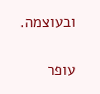ובעוצמה.

עופר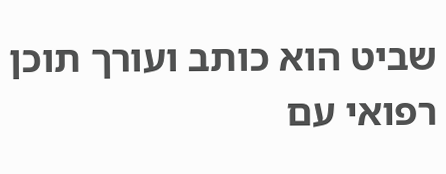שביט הוא כותב ועורך תוכן רפואי עם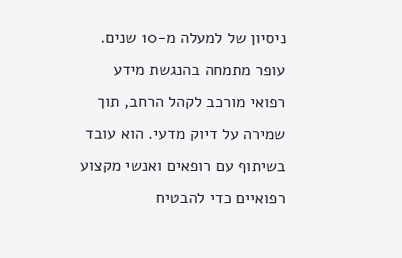ניסיון של למעלה מ-10 שנים. עופר מתמחה בהנגשת מידע רפואי מורכב לקהל הרחב, תוך שמירה על דיוק מדעי. הוא עובד בשיתוף עם רופאים ואנשי מקצוע רפואיים כדי להבטיח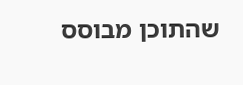שהתוכן מבוסס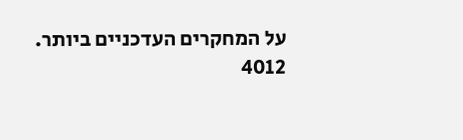על המחקרים העדכניים ביותר.
4012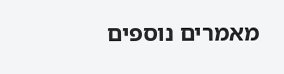מאמרים נוספים